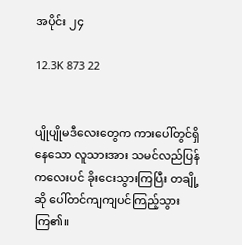အပိုင်း ၂၄

12.3K 873 22


ပျိုပျိုမဒီလေးတွေက ကားပေါ်တွင်ရှိနေသော လူသားအား သမင်လည်ပြန်ကလေးပင် ခိုးငေးသွားကြပြီး တချို့ဆို ပေါ်တင်ကျကျပင်ကြည့်သွားကြ၏။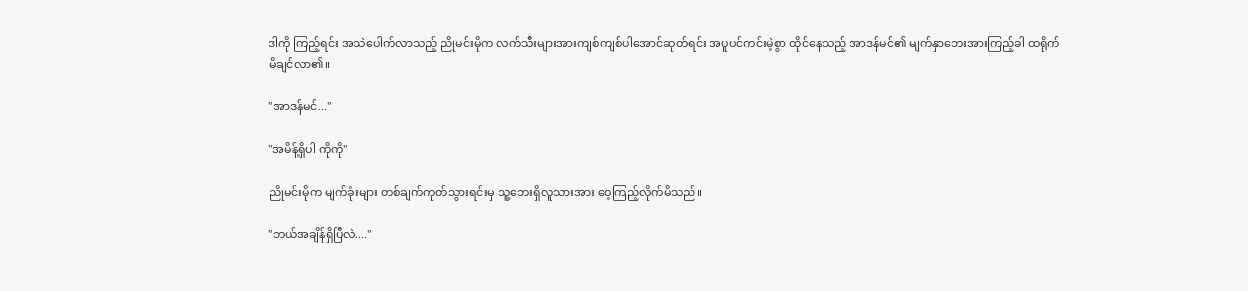ဒါကို ကြည့်ရင်း အသဲပေါက်လာသည့် ညိုမင်းမိုက လက်သီးများအားကျစ်ကျစ်ပါအောင်ဆုတ်ရင်း အပူပင်ကင်းမဲ့စွာ ထိုင်နေသည့် အာဒန်မင်၏ မျက်နှာဘေးအားကြည့်ခါ ထရိုက်မိချင်လာ၏။

"အာဒန်မင်..."

"အမိန့်ရှိပါ ကိုကို"

ညိုမင်းမိုက မျက်ခုံးများ တစ်ချက်ကုတ်သွားရင်းမှ သူ့ဘေးရှိလူသားအား ဝေ့ကြည့်လိုက်မိသည်။

"ဘယ်အချိန်ရှိပြီလဲ...."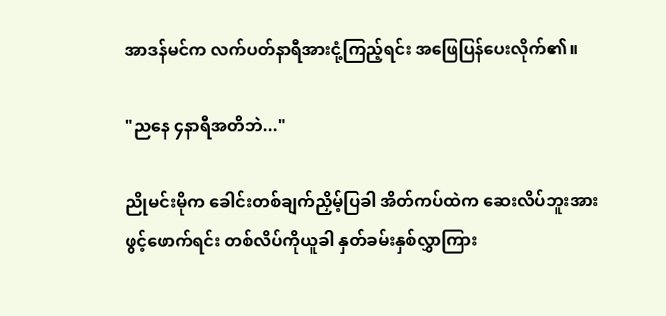အာဒန်မင်က လက်ပတ်နာရီအားငုံ့ကြည့်ရင်း အဖြေပြန်ပေးလိုက်၏။

"ညနေ ၄နာရီအတိဘဲ..."

ညိုမင်းမိုက ခေါင်းတစ်ချက်ညှိမ့်ပြခါ အိတ်ကပ်ထဲက ဆေးလိပ်ဘူးအားဖွင့်ဖောက်ရင်း တစ်လိပ်ကိုယူခါ နှတ်ခမ်းနှစ်လွှာကြား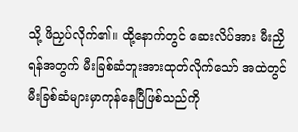သို့ ဖိညှပ်လိုက်၏။ ထို့နောက်တွင် ဆေးလိပ်အား မီးညှိရန်အတွက် မီးခြစ်ဆံဘူးအားထုတ်လိုက်သော် အထဲတွင် မီးခြစ်ဆံများမှာကုန်နေပြီဖြစ်သည်ကို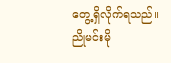တွေ့ရှိလိုက်ရသည်။ ညိုမင်းမို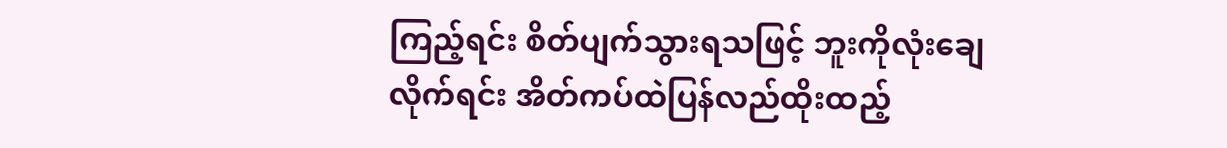ကြည့်ရင်း စိတ်ပျက်သွားရသဖြင့် ဘူးကိုလုံးချေလိုက်ရင်း အိတ်ကပ်ထဲပြန်လည်ထိုးထည့်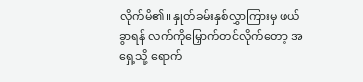လိုက်မိ၏။ နှုတ်ခမ်းနှစ်လွှာကြားမှ ဖယ်ခွာရန် လက်ကိုမြှောက်တင်လိုက်တော့ အရှေ့သို့ ရောက်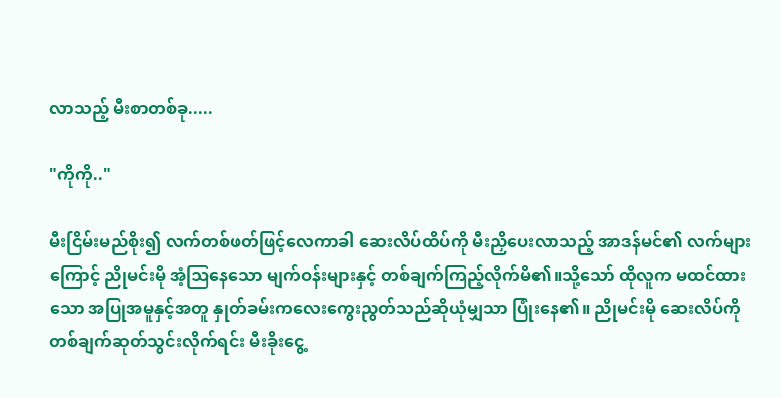လာသည့် မီးစာတစ်ခု.....

"ကိုကို.."

မီးငြိမ်းမည်စိုး၍ လက်တစ်ဖတ်ဖြင့်လေကာခါ ဆေးလိပ်ထိပ်ကို မီးညှိပေးလာသည့် အာဒန်မင်၏ လက်များကြောင့် ညိုမင်းမို အံ့ဩနေသော မျက်ဝန်းများနှင့် တစ်ချက်ကြည့်လိုက်မိ၏။သို့သော် ထိုလူက မထင်ထားသော အပြုအမူနှင့်အတူ နှုတ်ခမ်းကလေးကွေးညွတ်သည်ဆိုယုံမျှသာ ပြုံးနေ၏။ ညိုမင်းမို ဆေးလိပ်ကို တစ်ချက်ဆုတ်သွင်းလိုက်ရင်း မီးခိုးငွေ့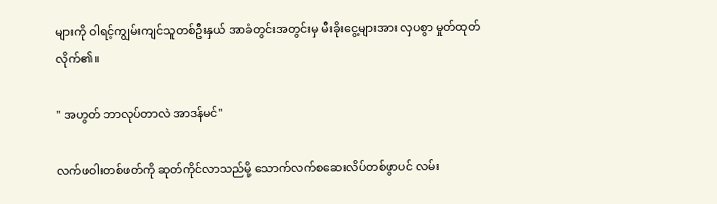များကို ဝါရင့်ကျွမ်းကျင်သူတစ်ဦးနှယ် အာခံတွင်းအတွင်းမှ မီးခိုးငွေ့များအား လှပစွာ မှုတ်ထုတ်လိုက်၏။

" အဟွတ် ဘာလုပ်တာလဲ အာဒန်မင်"

လက်ဖဝါးတစ်ဖတ်ကို ဆုတ်ကိုင်လာသည်မို့ သောက်လက်စဆေးလိပ်တစ်ဖွာပင် လမ်း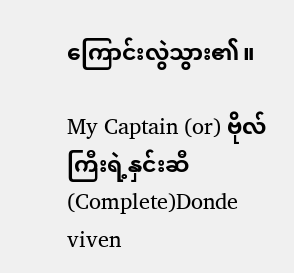ကြောင်းလွဲသွား၏။

My Captain (or) ဗိုလ်ကြီးရဲ့နှင်းဆီ(Complete)Donde viven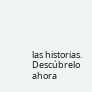las historias. Descúbrelo ahora